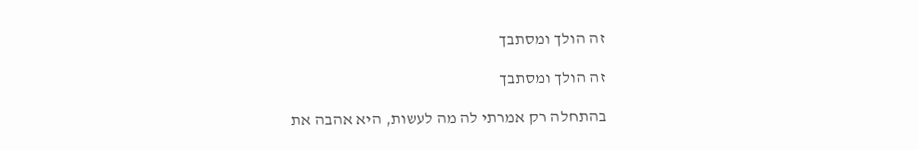זה הולך ומסתבך

זה הולך ומסתבך

בהתחלה רק אמרתי לה מה לעשות, היא אהבה את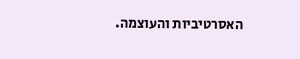האסרטיביות והעוצמה.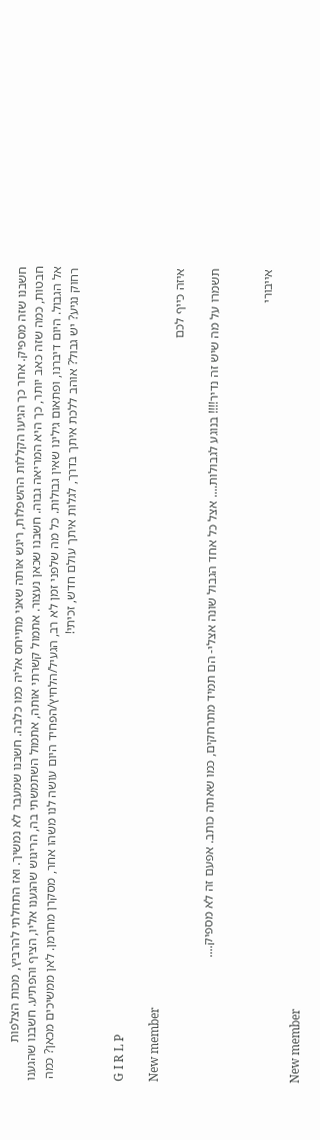חשבנו שזה מספיק. אחר כך הגיעו הקללות ההשפלות, ריגש אותה שאני מתייחס אליה כמו כלבה. חשבנו שמעבר לא נמשיך. ואז התחלתי להרביץ, מכות הצלפות חבטות, כמה שזה כאב יותר, כך היא המריאה גבוה. חשבנו שכאן נעצור. אתמול קשרתי אותה, אתמול השתמשתי בה, הריגוש שהגענו אליו, הציף והפתיע. חשבנו שהגענו אל הגבול. היום דיברנו, ופתאום גילינו שאין גבולות. כל מה שלפני זמן לא רב, הגעיל/הלחיץ/הפחיד היום עושה לנו משהו אחר, מסקרן מחרמן. לאן ממשיכים מכאן? כמה רחוק נגיע? יש גבול? אוהב ללכת איתך בדרך, לגלות איתך עולם חדש, זכיתי!


G I R L P

New member
איזה כייף לכם

תשמרו על מה שיש זה נדיר!!!! בנוגע לגבולות.... אצל כל אחד הגבול שונה אצלי- הם תמיד מתרחקים, כמו שאתה כותב. אפעם זה לא מספיק....


אייבורי

New member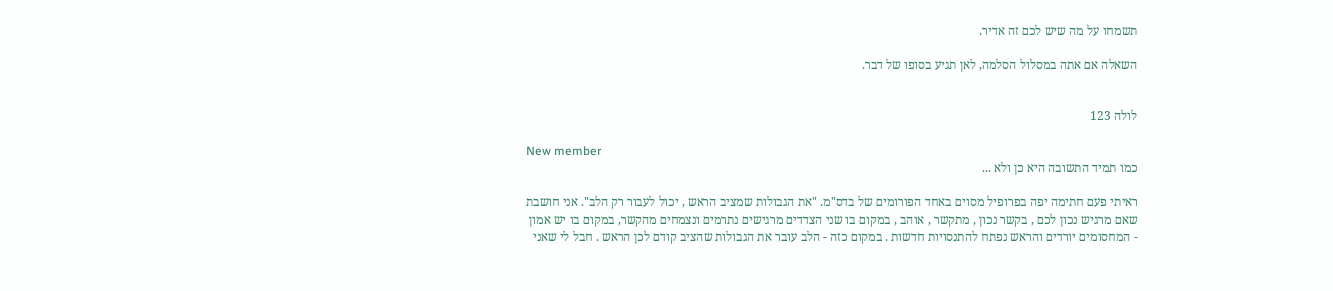תשמחו על מה שיש לכם זה אדיר.

השאלה אם אתה במסלול הסלמה, לאן תגיע בסופו של דבר.


לולה 123

New member
כמו תמיד התשובה היא כן ולא ...

ראיתי פעם חתימה יפה בפרופיל מסוים באחד הפורומים של בדס"מ. "את הגבולות שמציב הראש , יכול לעבור רק הלב". אני חושבת שאם מרגיש נכון לכם , בקשר נכון , מתקשר , אוהב , במקום בו שני הצדדים מרגישים נתרמים ונצמחים מהקשר, במקום בו יש אמון - המחסומים יורדים והראש נפתח להתנסויות חדשות . במקום כזה - הלב עובר את הגבולות שהציב קודם לכן הראש . חבל לי שאני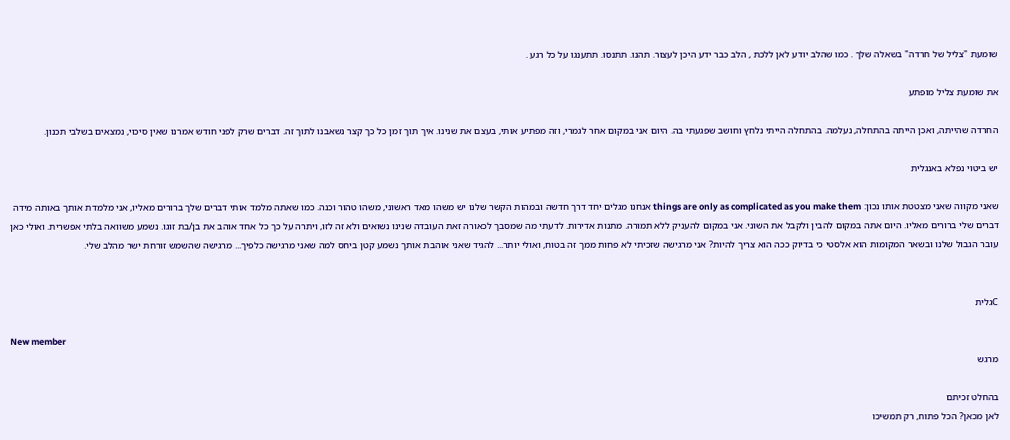שומעת "צליל של חרדה" בשאלה שלך . כמו שהלב יודע לאן ללכת , הלב כבר ידע היכן לעצור. תהנו. תתנסו. תתענגו על כל רגע .

את שומעת צליל מופתע

החרדה שהייתה, ואכן הייתה בהתחלה, נעלמה. בהתחלה הייתי נלחץ וחושב שפגעתי בה. היום אני במקום אחר לגמרי, וזה מפתיע אותי, בעצם את שנינו. איך תוך זמן כל כך קצר נשאבנו לתוך זה. דברים שרק לפני חודש אמרנו שאין סיכוי, נמצאים בשלבי תכנון.

יש ביטוי נפלא באנגלית

שאני מקווה שאני מצטטת אותו נכון: things are only as complicated as you make them אנחנו מגלים יחד דרך חדשה ובמהות הקשר שלנו יש משהו מאד ראשוני, משהו טהור וכנה. כמו שאתה מלמד אותי דברים שלך ברורים מאליו, אני מלמדת אותך באותה מידה דברים שלי ברורים מאליו. היום אתה במקום להבין ולקבל את השוני. אני במקום להעניק ללא תמורה. מתנות אדירות. לדעתי מה שמסבך לכאורה זאת העובדה שנינו נשואים ולא זה לזו, ויתרה על כך כל אחד אוהב את בן/בת זוגו. נשמע משוואה בלתי אפשרית. ואולי כאן עובר הגבול שלנו ובשאר המקומות הוא אלסטי כי בדיוק ככה הוא צריך להיות? אני מרגישה שזכיתי לא פחות ממך זה בטוח, ואולי יותר... להגיד שאני אוהבת אותך נשמע קטן ביחס למה שאני מרגישה כלפיך... מרגישה שהשמש זורחת ישר מהלב שלי.


Cגלית

New member
מרגש

בהחלט זכיתם
לאן מכאן? הכל פתוח, רק תמשיכו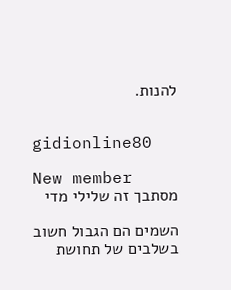להנות.


gidionline80

New member
מסתבך זה שלילי מדי

השמים הם הגבול חשוב בשלבים של תחושת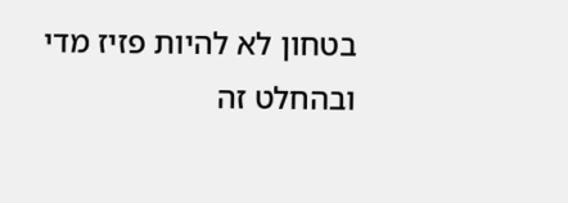בטחון לא להיות פזיז מדי ובהחלט זה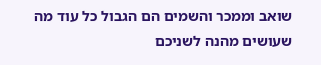שואב וממכר והשמים הם הגבול כל עוד מה שעושים מהנה לשניכם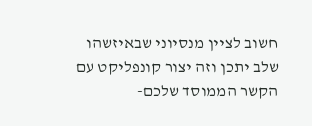חשוב לציין מנסיוני שבאיזשהו שלב יתכן וזה יצור קונפליקט עם הקשר הממוסד שלכם-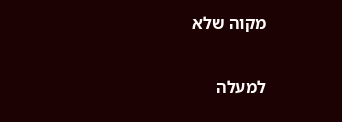מקוה שלא

למעלה